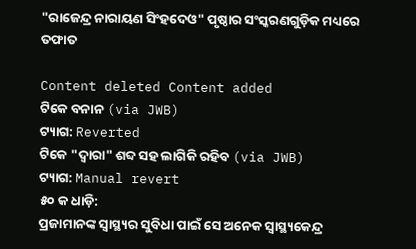"ରାଜେନ୍ଦ୍ର ନାରାୟଣ ସିଂହଦେଓ" ପୃଷ୍ଠାର ସଂସ୍କରଣ‌ଗୁଡ଼ିକ ମଧ୍ୟରେ ତଫାତ

Content deleted Content added
ଟିକେ ବନାନ (via JWB)
ଟ୍ୟାଗ: Reverted
ଟିକେ "ଦ୍ୱାରା" ଶବ୍ଦ ସହ ଲାଗିକି ରହିବ (via JWB)
ଟ୍ୟାଗ: Manual revert
୫୦ କ ଧାଡ଼ି:
ପ୍ରଜାମାନଙ୍କ ସ୍ୱାସ୍ଥ୍ୟର ସୁବିଧା ପାଇଁ ସେ ଅନେକ ସ୍ୱାସ୍ଥ୍ୟକେନ୍ଦ୍ର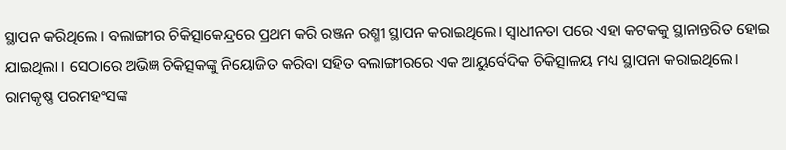ସ୍ଥାପନ କରିଥିଲେ । ବଲାଙ୍ଗୀର ଚିକିତ୍ସାକେନ୍ଦ୍ରରେ ପ୍ରଥମ କରି ରଞ୍ଜନ ରଶ୍ମୀ ସ୍ଥାପନ କରାଇଥିଲେ। ସ୍ୱାଧୀନତା ପରେ ଏହା କଟକକୁ ସ୍ଥାନାନ୍ତରିତ ହୋଇ ଯାଇଥିଲା । ସେଠାରେ ଅଭିଜ୍ଞ ଚିକିତ୍ସକଙ୍କୁ ନିୟୋଜିତ କରିବା ସହିତ ବଲାଙ୍ଗୀରରେ ଏକ ଆୟୁର୍ବେଦିକ ଚିକିତ୍ସାଳୟ ମଧ୍ୟ ସ୍ଥାପନା କରାଇଥିଲେ। ରାମକୃଷ୍ଣ ପରମହଂସଙ୍କ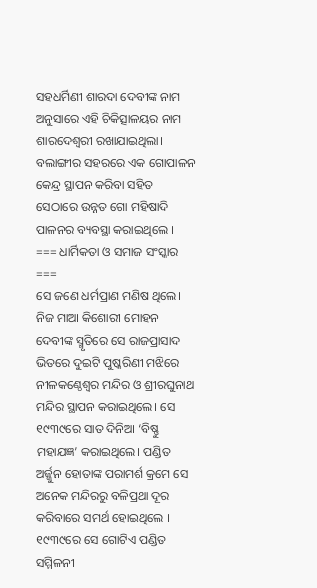ସହଧର୍ମିଣୀ ଶାରଦା ଦେବୀଙ୍କ ନାମ ଅନୁସାରେ ଏହି ଚିକିତ୍ସାଳୟର ନାମ ଶାରଦେଶ୍ୱରୀ ରଖାଯାଇଥିଲା। ବଲାଙ୍ଗୀର ସହରରେ ଏକ ଗୋପାଳନ କେନ୍ଦ୍ର ସ୍ଥାପନ କରିବା ସହିତ ସେଠାରେ ଉନ୍ନତ ଗୋ ମହିଷାଦି ପାଳନର ବ୍ୟବସ୍ଥା କରାଇଥିଲେ ।
=== ଧାର୍ମିକତା ଓ ସମାଜ ସଂସ୍କାର ===
ସେ ଜଣେ ଧର୍ମପ୍ରାଣ ମଣିଷ ଥିଲେ। ନିଜ ମାଆ କିଶୋରୀ ମୋହନ ଦେବୀଙ୍କ ସ୍ମୃତିରେ ସେ ରାଜପ୍ରାସାଦ ଭିତରେ ଦୁଇଟି ପୁଷ୍କରିଣୀ ମଝିରେ ନୀଳକଣ୍ଠେଶ୍ୱର ମନ୍ଦିର ଓ ଶ୍ରୀରଘୁନାଥ ମନ୍ଦିର ସ୍ଥାପନ କରାଇଥିଲେ। ସେ ୧୯୩୯ରେ ସାତ ଦିନିଆ ‘ବିଷ୍ଣୁ ମହାଯଜ୍ଞ’ କରାଇଥିଲେ। ପଣ୍ଡିତ ଅର୍ଜ୍ଜୁନ ହୋତାଙ୍କ ପରାମର୍ଶ କ୍ରମେ ସେ ଅନେକ ମନ୍ଦିରରୁ ବଳିପ୍ରଥା ଦୂର କରିବାରେ ସମର୍ଥ ହୋଇଥିଲେ । ୧୯୩୯ରେ ସେ ଗୋଟିଏ ପଣ୍ଡିତ ସମ୍ମିଳନୀ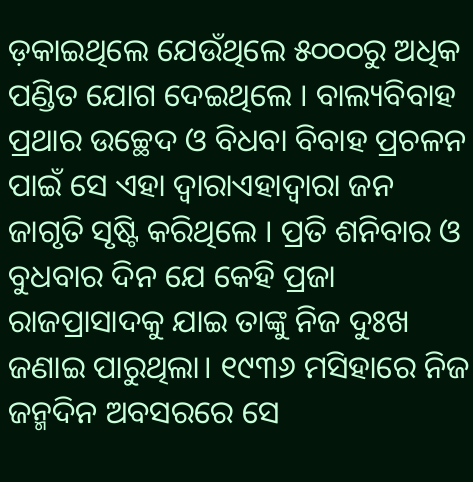ଡ଼କାଇଥିଲେ ଯେଉଁଥିଲେ ୫୦୦୦ରୁ ଅଧିକ ପଣ୍ଡିତ ଯୋଗ ଦେଇଥିଲେ । ବାଲ୍ୟବିବାହ ପ୍ରଥାର ଉଚ୍ଛେଦ ଓ ବିଧବା ବିବାହ ପ୍ରଚଳନ ପାଇଁ ସେ ଏହା ଦ୍ୱାରାଏହାଦ୍ୱାରା ଜନ ଜାଗୃତି ସୃଷ୍ଟି କରିଥିଲେ । ପ୍ରତି ଶନିବାର ଓ ବୁଧବାର ଦିନ ଯେ କେହି ପ୍ରଜା ରାଜପ୍ରାସାଦକୁ ଯାଇ ତାଙ୍କୁ ନିଜ ଦୁଃଖ ଜଣାଇ ପାରୁଥିଲା। ୧୯୩୬ ମସିହାରେ ନିଜ ଜନ୍ମଦିନ ଅବସରରେ ସେ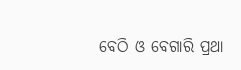ବେଠି ଓ ବେଗାରି ପ୍ରଥା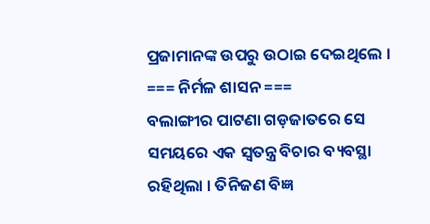ପ୍ରଜାମାନଙ୍କ ଉପରୁ ଉଠାଇ ଦେଇଥିଲେ ।
=== ନିର୍ମଳ ଶାସନ ===
ବଲାଙ୍ଗୀର ପାଟଣା ଗଡ଼ଜାତରେ ସେ ସମୟରେ ଏକ ସ୍ୱତନ୍ତ୍ର ବିଚାର ବ୍ୟବସ୍ଥା ରହିଥିଲା । ତିନିଜଣ ବିଜ୍ଞ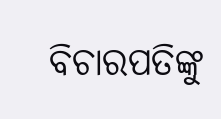ବିଚାରପତିଙ୍କୁ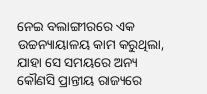ନେଇ ବଲାଙ୍ଗୀରରେ ଏକ ଉଚ୍ଚନ୍ୟାୟାଳୟ କାମ କରୁଥିଲା, ଯାହା ସେ ସମୟରେ ଅନ୍ୟ କୌଣସି ପ୍ରାନ୍ତୀୟ ରାଜ୍ୟରେ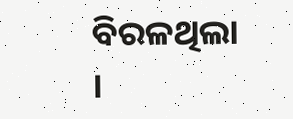ବିରଳଥିଲା ।